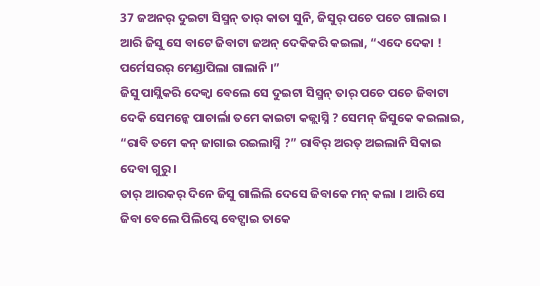37 ଜଅନର୍ ଦୁଇଟା ସିସ୍ମନ୍ ତାର୍ କାତା ସୁନି, ଜିସୁର୍ ପଚେ ପଚେ ଗାଲାଇ ।
ଆରି ଜିସୁ ସେ ବାଟେ ଜିବାଟା ଜଅନ୍ ଦେକିକରି କଇଲା, “ଏଦେ ଦେକା ! ପର୍ମେସରର୍ ମେଣ୍ଡାପିଲା ଗାଲାନି ।”
ଜିସୁ ପାସ୍ଲିକରି ଦେକ୍ବା ବେଲେ ସେ ଦୁଇଟା ସିସ୍ମନ୍ ତାର୍ ପଚେ ପଚେ ଜିବାଟା ଦେକି ସେମନ୍କେ ପାଚାର୍ଲା ତମେ କାଇଟା କଜ୍ଲାସ୍ନି ? ସେମନ୍ ଜିସୁକେ କଇଲାଇ, “ରାବି ତମେ କନ୍ ଜାଗାଇ ରଇଲାସ୍ନି ?” ରାବିର୍ ଅରତ୍ ଅଇଲାନି ସିକାଇ ଦେବା ଗୁରୁ ।
ତାର୍ ଆରକର୍ ଦିନେ ଜିସୁ ଗାଲିଲି ଦେସେ ଜିବାକେ ମନ୍ କଲା । ଆରି ସେ ଜିବା ବେଲେ ପିଲିପ୍କେ ବେଟ୍ପାଇ ତାକେ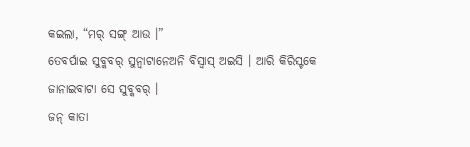କଇଲା, “ମର୍ ସଙ୍ଗ୍ ଆଉ ।”
ତେବର୍ପାଇ ସୁବ୍କବର୍ ସୁନ୍ବାଟାନେଅନି ବିସ୍ବାସ୍ ଅଇସି । ଆରି କିରିସ୍ଟକେ ଜାନାଇବାଟା ସେ ସୁବ୍କବର୍ ।
ଜନ୍ କାତା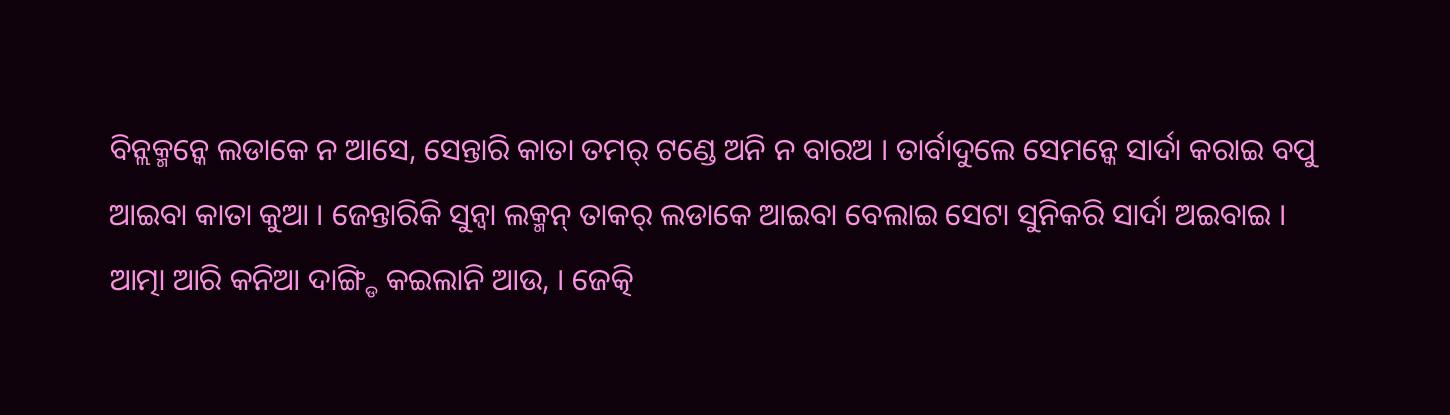ବିନ୍ଲକ୍ମନ୍କେ ଲଡାକେ ନ ଆସେ, ସେନ୍ତାରି କାତା ତମର୍ ଟଣ୍ଡେ ଅନି ନ ବାରଅ । ତାର୍ବାଦୁଲେ ସେମନ୍କେ ସାର୍ଦା କରାଇ ବପୁ ଆଇବା କାତା କୁଆ । ଜେନ୍ତାରିକି ସୁନ୍ବା ଲକ୍ମନ୍ ତାକର୍ ଲଡାକେ ଆଇବା ବେଲାଇ ସେଟା ସୁନିକରି ସାର୍ଦା ଅଇବାଇ ।
ଆତ୍ମା ଆରି କନିଆ ଦାଙ୍ଗ୍ଡି କଇଲାନି ଆଉ, । ଜେତ୍କି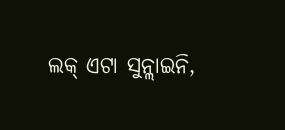ଲକ୍ ଏଟା ସୁନ୍ଲାଇନି,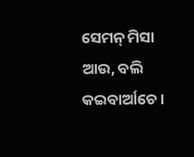ସେମନ୍ ମିସା ଆଉ, ବଲି କଇବାର୍ଆଚେ ।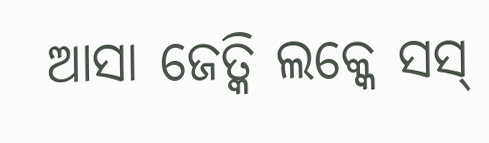ଆସା ଜେତ୍କି ଲକ୍କେ ସସ୍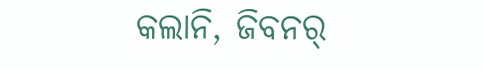କଲାନି, ଜିବନର୍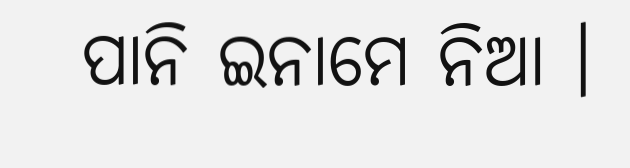ପାନି ଇନାମେ ନିଆ ।